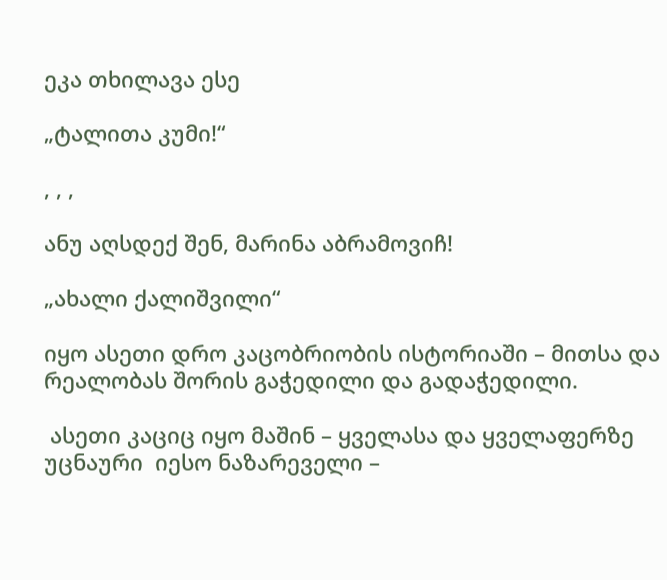ეკა თხილავა ესე

„ტალითა კუმი!“

, , ,

ანუ აღსდექ შენ, მარინა აბრამოვიჩ!

„ახალი ქალიშვილი“

იყო ასეთი დრო კაცობრიობის ისტორიაში – მითსა და რეალობას შორის გაჭედილი და გადაჭედილი.

 ასეთი კაციც იყო მაშინ – ყველასა და ყველაფერზე უცნაური  იესო ნაზარეველი –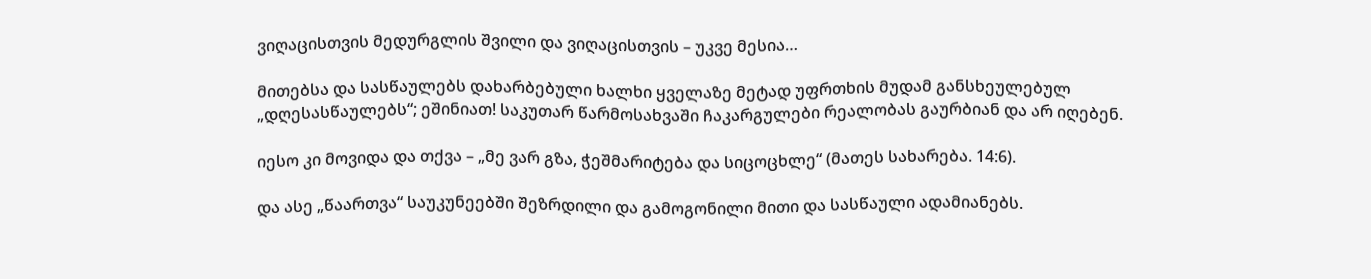ვიღაცისთვის მედურგლის შვილი და ვიღაცისთვის – უკვე მესია…

მითებსა და სასწაულებს დახარბებული ხალხი ყველაზე მეტად უფრთხის მუდამ განსხეულებულ „დღესასწაულებს“; ეშინიათ! საკუთარ წარმოსახვაში ჩაკარგულები რეალობას გაურბიან და არ იღებენ.

იესო კი მოვიდა და თქვა – „მე ვარ გზა, ჭეშმარიტება და სიცოცხლე“ (მათეს სახარება. 14:6).

და ასე „წაართვა“ საუკუნეებში შეზრდილი და გამოგონილი მითი და სასწაული ადამიანებს.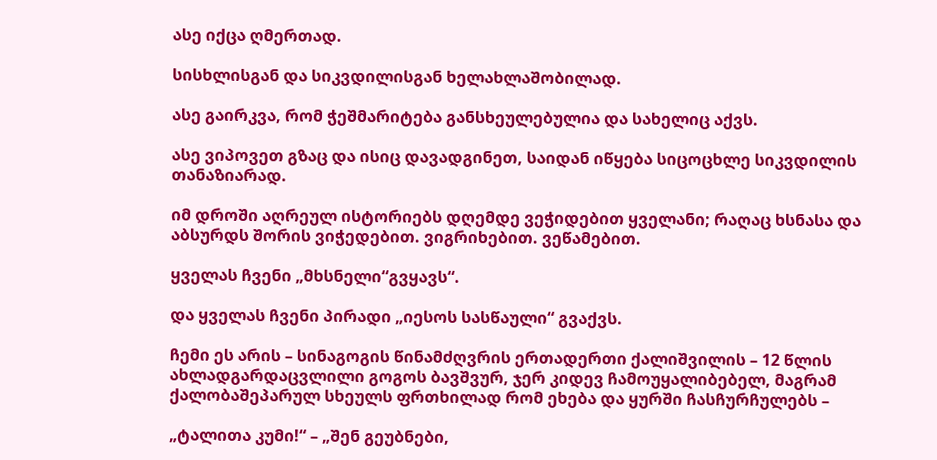ასე იქცა ღმერთად.

სისხლისგან და სიკვდილისგან ხელახლაშობილად.

ასე გაირკვა, რომ ჭეშმარიტება განსხეულებულია და სახელიც აქვს.

ასე ვიპოვეთ გზაც და ისიც დავადგინეთ, საიდან იწყება სიცოცხლე სიკვდილის თანაზიარად.

იმ დროში აღრეულ ისტორიებს დღემდე ვეჭიდებით ყველანი; რაღაც ხსნასა და აბსურდს შორის ვიჭედებით. ვიგრიხებით. ვეწამებით.

ყველას ჩვენი „მხსნელი“გვყავს“.

და ყველას ჩვენი პირადი „იესოს სასწაული“ გვაქვს.

ჩემი ეს არის – სინაგოგის წინამძღვრის ერთადერთი ქალიშვილის – 12 წლის ახლადგარდაცვლილი გოგოს ბავშვურ, ჯერ კიდევ ჩამოუყალიბებელ, მაგრამ ქალობაშეპარულ სხეულს ფრთხილად რომ ეხება და ყურში ჩასჩურჩულებს –

„ტალითა კუმი!“ – „შენ გეუბნები,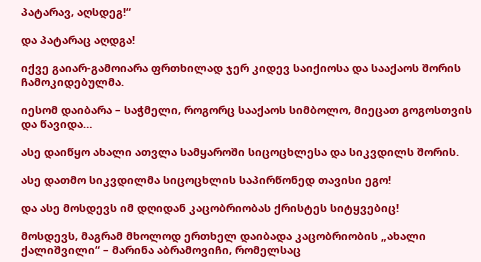პატარავ, აღსდეგ!“

და პატარაც აღდგა!

იქვე გაიარ-გამოიარა ფრთხილად ჯერ კიდევ საიქიოსა და სააქაოს შორის ჩამოკიდებულმა.

იესომ დაიბარა – საჭმელი, როგორც სააქაოს სიმბოლო, მიეცათ გოგოსთვის და წავიდა…

ასე დაიწყო ახალი ათვლა სამყაროში სიცოცხლესა და სიკვდილს შორის.

ასე დათმო სიკვდილმა სიცოცხლის საპირწონედ თავისი ეგო!

და ასე მოსდევს იმ დღიდან კაცობრიობას ქრისტეს სიტყვებიც!

მოსდევს, მაგრამ მხოლოდ ერთხელ დაიბადა კაცობრიობის „ახალი ქალიშვილი“ – მარინა აბრამოვიჩი, რომელსაც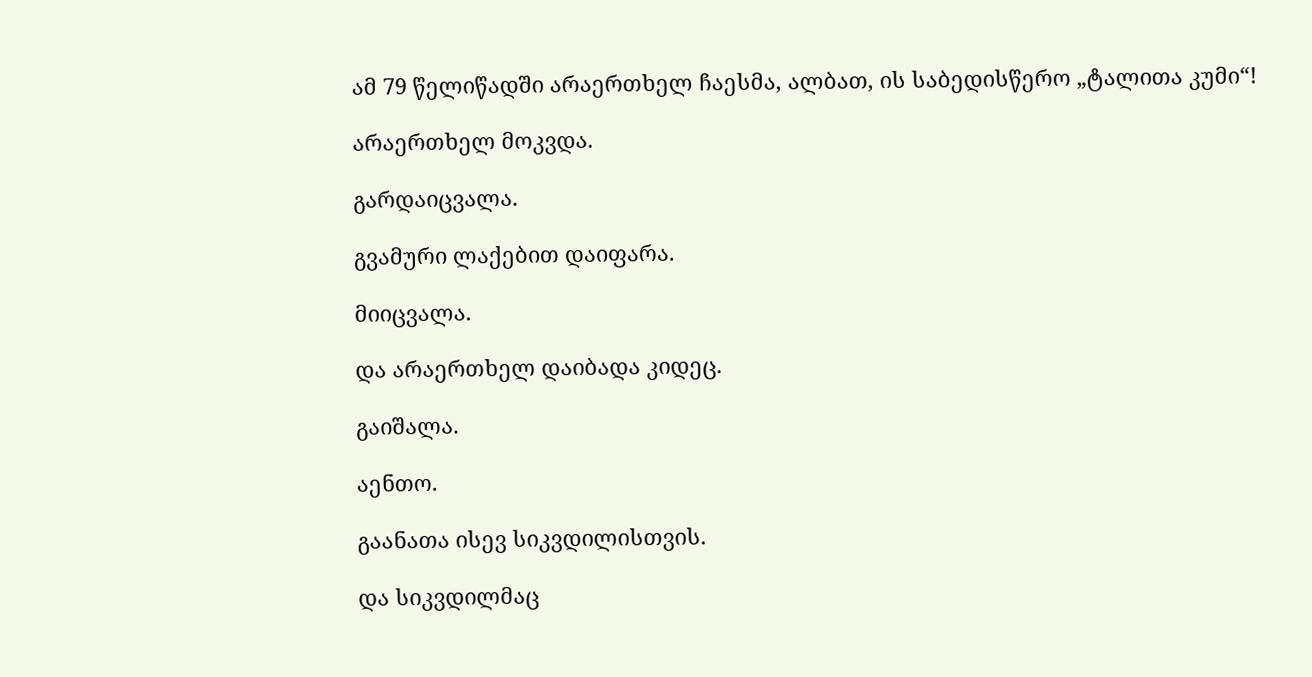ამ 79 წელიწადში არაერთხელ ჩაესმა, ალბათ, ის საბედისწერო „ტალითა კუმი“!

არაერთხელ მოკვდა.

გარდაიცვალა.

გვამური ლაქებით დაიფარა.

მიიცვალა.

და არაერთხელ დაიბადა კიდეც.

გაიშალა.

აენთო.

გაანათა ისევ სიკვდილისთვის.

და სიკვდილმაც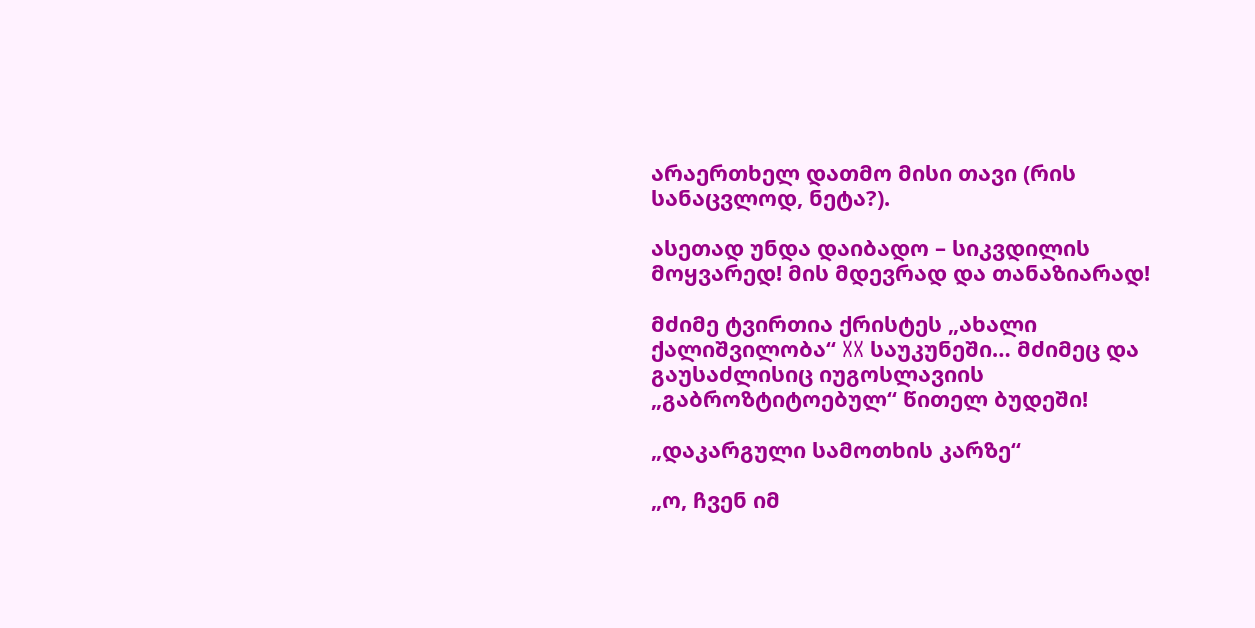არაერთხელ დათმო მისი თავი (რის სანაცვლოდ, ნეტა?).

ასეთად უნდა დაიბადო – სიკვდილის მოყვარედ! მის მდევრად და თანაზიარად!

მძიმე ტვირთია ქრისტეს „ახალი ქალიშვილობა“ XX საუკუნეში… მძიმეც და გაუსაძლისიც იუგოსლავიის „გაბროზტიტოებულ“ წითელ ბუდეში!

„დაკარგული სამოთხის კარზე“

„ო, ჩვენ იმ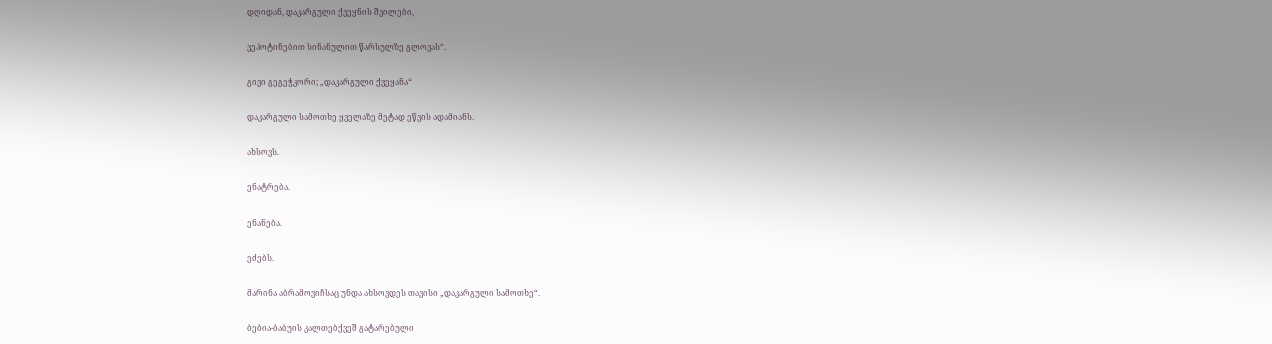დღიდან, დაკარგული ქვეყნის შვილები,

ვეპოტინებით სინანულით წარსულზე გლოვას“.

გივი გეგეჭკორი; „დაკარგული ქვეყანა“

დაკარგული სამოთხე ყველაზე მეტად ეწვის ადამიანს.

ახსოვს.

ენატრება.

ენანება.

ეძებს.

მარინა აბრამოვიჩსაც უნდა ახსოვდეს თავისი „დაკარგული სამოთხე“.

ბებია-ბაბუის კალთებქვეშ გატარებული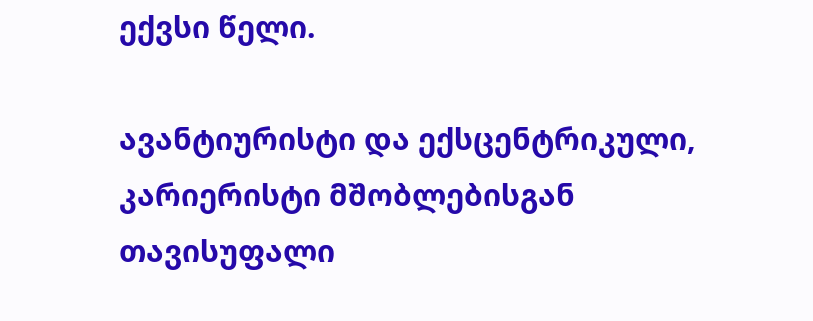ექვსი წელი.

ავანტიურისტი და ექსცენტრიკული, კარიერისტი მშობლებისგან თავისუფალი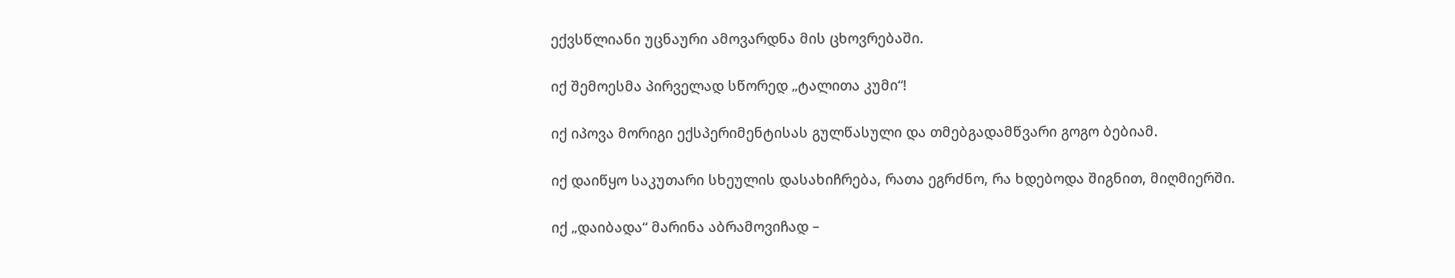ექვსწლიანი უცნაური ამოვარდნა მის ცხოვრებაში.

იქ შემოესმა პირველად სწორედ „ტალითა კუმი“!

იქ იპოვა მორიგი ექსპერიმენტისას გულწასული და თმებგადამწვარი გოგო ბებიამ.

იქ დაიწყო საკუთარი სხეულის დასახიჩრება, რათა ეგრძნო, რა ხდებოდა შიგნით, მიღმიერში.

იქ „დაიბადა“ მარინა აბრამოვიჩად –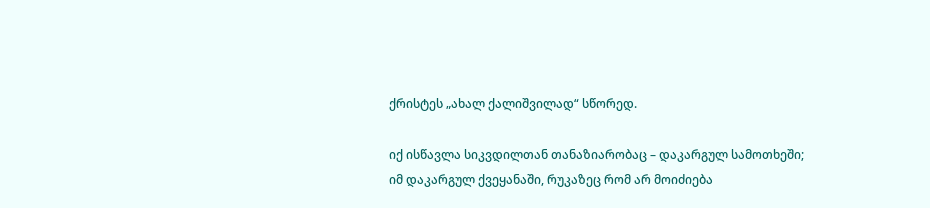ქრისტეს „ახალ ქალიშვილად“ სწორედ.

იქ ისწავლა სიკვდილთან თანაზიარობაც – დაკარგულ სამოთხეში; იმ დაკარგულ ქვეყანაში, რუკაზეც რომ არ მოიძიება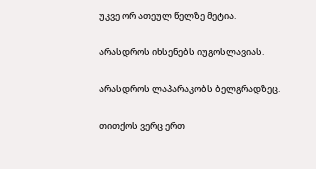უკვე ორ ათეულ წელზე მეტია.

არასდროს იხსენებს იუგოსლავიას.

არასდროს ლაპარაკობს ბელგრადზეც.

თითქოს ვერც ერთ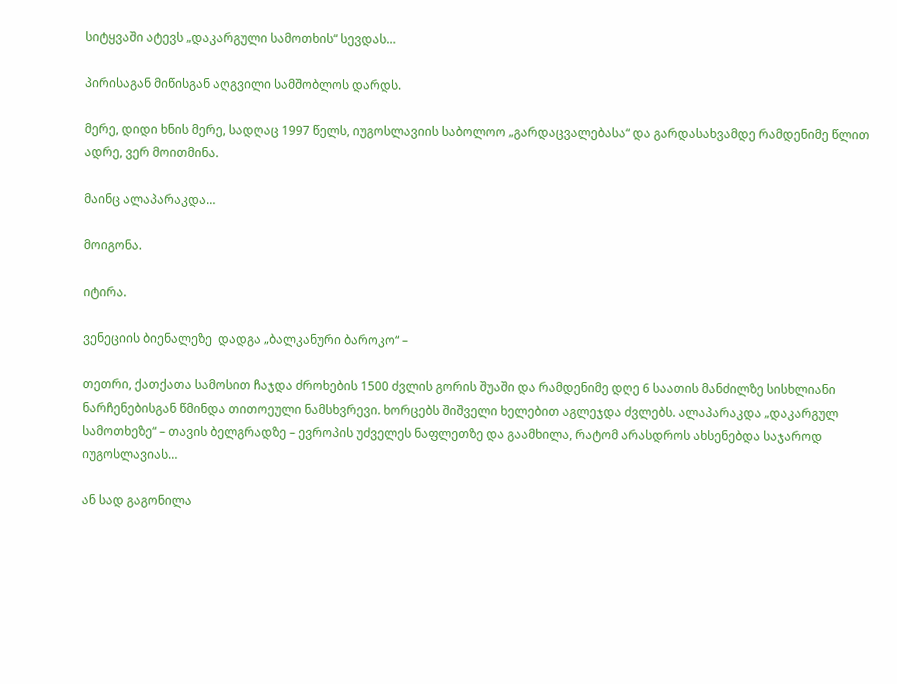სიტყვაში ატევს „დაკარგული სამოთხის“ სევდას…

პირისაგან მიწისგან აღგვილი სამშობლოს დარდს.

მერე, დიდი ხნის მერე, სადღაც 1997 წელს, იუგოსლავიის საბოლოო „გარდაცვალებასა“ და გარდასახვამდე რამდენიმე წლით ადრე, ვერ მოითმინა.

მაინც ალაპარაკდა…

მოიგონა.

იტირა.

ვენეციის ბიენალეზე  დადგა „ბალკანური ბაროკო“ –

თეთრი, ქათქათა სამოსით ჩაჯდა ძროხების 1500 ძვლის გორის შუაში და რამდენიმე დღე 6 საათის მანძილზე სისხლიანი ნარჩენებისგან წმინდა თითოეული ნამსხვრევი. ხორცებს შიშველი ხელებით აგლეჯდა ძვლებს. ალაპარაკდა „დაკარგულ სამოთხეზე“ – თავის ბელგრადზე – ევროპის უძველეს ნაფლეთზე და გაამხილა, რატომ არასდროს ახსენებდა საჯაროდ იუგოსლავიას…

ან სად გაგონილა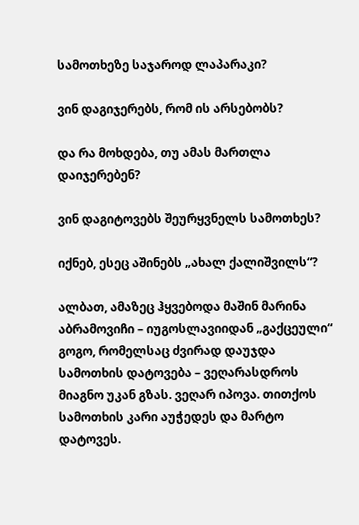სამოთხეზე საჯაროდ ლაპარაკი?

ვინ დაგიჯერებს, რომ ის არსებობს?

და რა მოხდება, თუ ამას მართლა დაიჯერებენ?

ვინ დაგიტოვებს შეურყვნელს სამოთხეს?

იქნებ, ესეც აშინებს „ახალ ქალიშვილს“?

ალბათ, ამაზეც ჰყვებოდა მაშინ მარინა აბრამოვიჩი – იუგოსლავიიდან „გაქცეული“ გოგო, რომელსაც ძვირად დაუჯდა სამოთხის დატოვება – ვეღარასდროს მიაგნო უკან გზას. ვეღარ იპოვა. თითქოს სამოთხის კარი აუჭედეს და მარტო დატოვეს.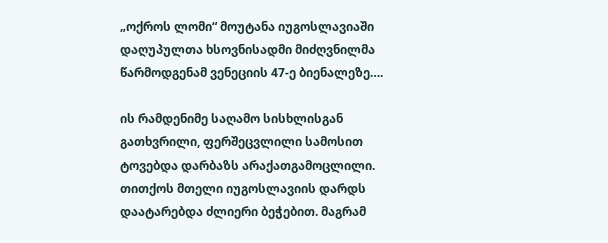„ოქროს ლომი“ მოუტანა იუგოსლავიაში დაღუპულთა ხსოვნისადმი მიძღვნილმა წარმოდგენამ ვენეციის 47-ე ბიენალეზე….

ის რამდენიმე საღამო სისხლისგან გათხვრილი, ფერშეცვლილი სამოსით  ტოვებდა დარბაზს არაქათგამოცლილი. თითქოს მთელი იუგოსლავიის დარდს დაატარებდა ძლიერი ბეჭებით. მაგრამ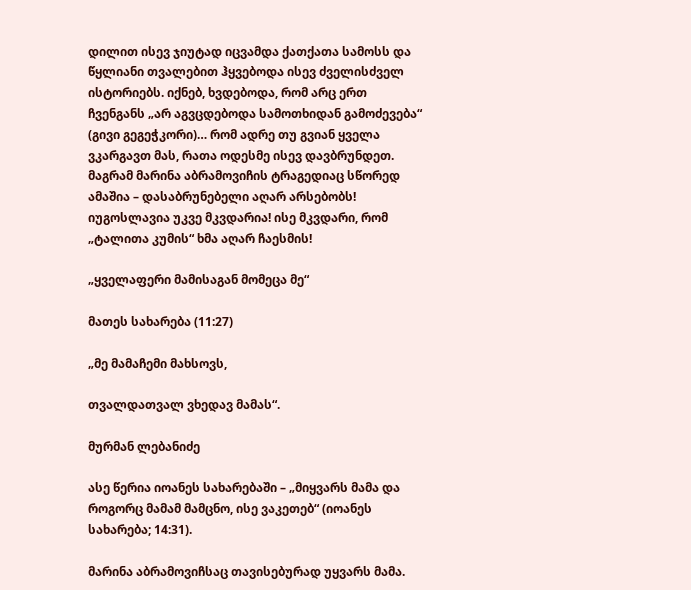დილით ისევ ჯიუტად იცვამდა ქათქათა სამოსს და  წყლიანი თვალებით ჰყვებოდა ისევ ძველისძველ ისტორიებს. იქნებ, ხვდებოდა, რომ არც ერთ ჩვენგანს „არ აგვცდებოდა სამოთხიდან გამოძევება“ (გივი გეგეჭკორი)… რომ ადრე თუ გვიან ყველა ვკარგავთ მას, რათა ოდესმე ისევ დავბრუნდეთ. მაგრამ მარინა აბრამოვიჩის ტრაგედიაც სწორედ ამაშია – დასაბრუნებელი აღარ არსებობს! იუგოსლავია უკვე მკვდარია! ისე მკვდარი, რომ „ტალითა კუმის“ ხმა აღარ ჩაესმის!

„ყველაფერი მამისაგან მომეცა მე“

მათეს სახარება (11:27)

„მე მამაჩემი მახსოვს,

თვალდათვალ ვხედავ მამას“.

მურმან ლებანიძე

ასე წერია იოანეს სახარებაში – „მიყვარს მამა და როგორც მამამ მამცნო, ისე ვაკეთებ“ (იოანეს სახარება; 14:31).

მარინა აბრამოვიჩსაც თავისებურად უყვარს მამა.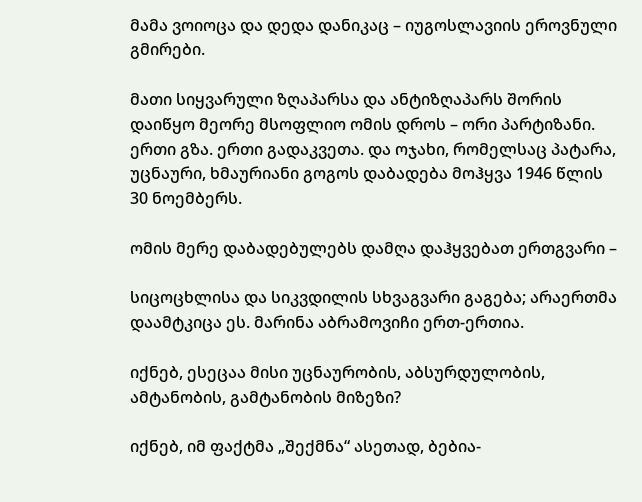მამა ვოიოცა და დედა დანიკაც – იუგოსლავიის ეროვნული გმირები.

მათი სიყვარული ზღაპარსა და ანტიზღაპარს შორის დაიწყო მეორე მსოფლიო ომის დროს – ორი პარტიზანი. ერთი გზა. ერთი გადაკვეთა. და ოჯახი, რომელსაც პატარა, უცნაური, ხმაურიანი გოგოს დაბადება მოჰყვა 1946 წლის 30 ნოემბერს.

ომის მერე დაბადებულებს დამღა დაჰყვებათ ერთგვარი –

სიცოცხლისა და სიკვდილის სხვაგვარი გაგება; არაერთმა დაამტკიცა ეს. მარინა აბრამოვიჩი ერთ-ერთია.

იქნებ, ესეცაა მისი უცნაურობის, აბსურდულობის, ამტანობის, გამტანობის მიზეზი?

იქნებ, იმ ფაქტმა „შექმნა“ ასეთად, ბებია-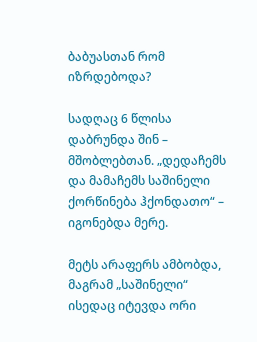ბაბუასთან რომ იზრდებოდა?

სადღაც 6 წლისა დაბრუნდა შინ – მშობლებთან. „დედაჩემს და მამაჩემს საშინელი ქორწინება ჰქონდათო“ – იგონებდა მერე.

მეტს არაფერს ამბობდა, მაგრამ „საშინელი“ ისედაც იტევდა ორი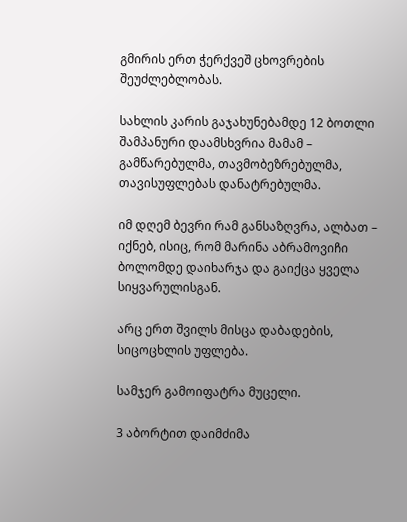გმირის ერთ ჭერქვეშ ცხოვრების შეუძლებლობას.

სახლის კარის გაჯახუნებამდე 12 ბოთლი შამპანური დაამსხვრია მამამ – გამწარებულმა, თავმობეზრებულმა, თავისუფლებას დანატრებულმა.

იმ დღემ ბევრი რამ განსაზღვრა, ალბათ – იქნებ, ისიც, რომ მარინა აბრამოვიჩი ბოლომდე დაიხარჯა და გაიქცა ყველა სიყვარულისგან.

არც ერთ შვილს მისცა დაბადების, სიცოცხლის უფლება.

სამჯერ გამოიფატრა მუცელი.

3 აბორტით დაიმძიმა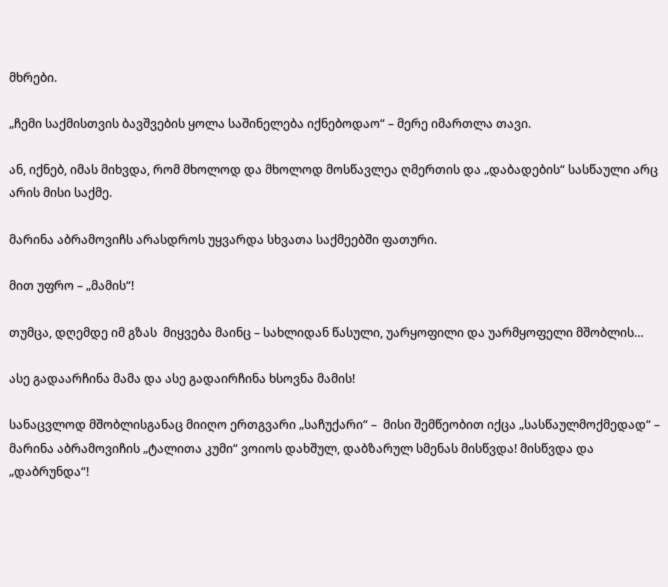მხრები.

„ჩემი საქმისთვის ბავშვების ყოლა საშინელება იქნებოდაო“ – მერე იმართლა თავი.

ან, იქნებ, იმას მიხვდა, რომ მხოლოდ და მხოლოდ მოსწავლეა ღმერთის და „დაბადების“ სასწაული არც არის მისი საქმე.

მარინა აბრამოვიჩს არასდროს უყვარდა სხვათა საქმეებში ფათური.

მით უფრო – „მამის“!

თუმცა, დღემდე იმ გზას  მიყვება მაინც – სახლიდან წასული, უარყოფილი და უარმყოფელი მშობლის…

ასე გადაარჩინა მამა და ასე გადაირჩინა ხსოვნა მამის!

სანაცვლოდ მშობლისგანაც მიიღო ერთგვარი „საჩუქარი“ –  მისი შემწეობით იქცა „სასწაულმოქმედად“ – მარინა აბრამოვიჩის „ტალითა კუმი“ ვოიოს დახშულ, დაბზარულ სმენას მისწვდა! მისწვდა და „დაბრუნდა“!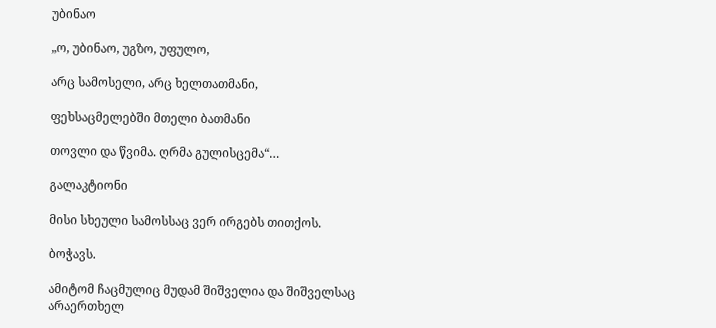უბინაო

„ო, უბინაო, უგზო, უფულო,

არც სამოსელი, არც ხელთათმანი,

ფეხსაცმელებში მთელი ბათმანი

თოვლი და წვიმა. ღრმა გულისცემა“…

გალაკტიონი

მისი სხეული სამოსსაც ვერ ირგებს თითქოს.

ბოჭავს.

ამიტომ ჩაცმულიც მუდამ შიშველია და შიშველსაც არაერთხელ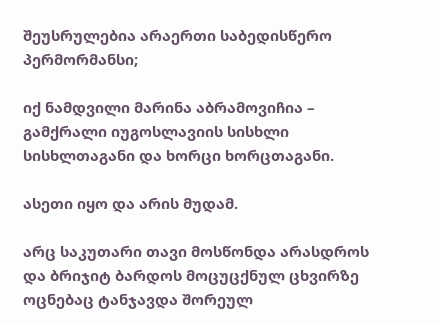შეუსრულებია არაერთი საბედისწერო პერმორმანსი;

იქ ნამდვილი მარინა აბრამოვიჩია – გამქრალი იუგოსლავიის სისხლი სისხლთაგანი და ხორცი ხორცთაგანი.

ასეთი იყო და არის მუდამ.

არც საკუთარი თავი მოსწონდა არასდროს და ბრიჯიტ ბარდოს მოცუცქნულ ცხვირზე ოცნებაც ტანჯავდა შორეულ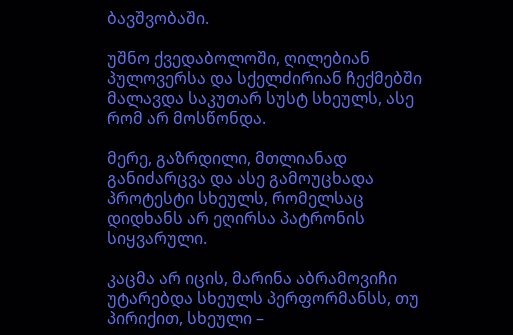ბავშვობაში.

უშნო ქვედაბოლოში, ღილებიან პულოვერსა და სქელძირიან ჩექმებში მალავდა საკუთარ სუსტ სხეულს, ასე რომ არ მოსწონდა.

მერე, გაზრდილი, მთლიანად განიძარცვა და ასე გამოუცხადა პროტესტი სხეულს, რომელსაც დიდხანს არ ეღირსა პატრონის სიყვარული.

კაცმა არ იცის, მარინა აბრამოვიჩი უტარებდა სხეულს პერფორმანსს, თუ პირიქით, სხეული –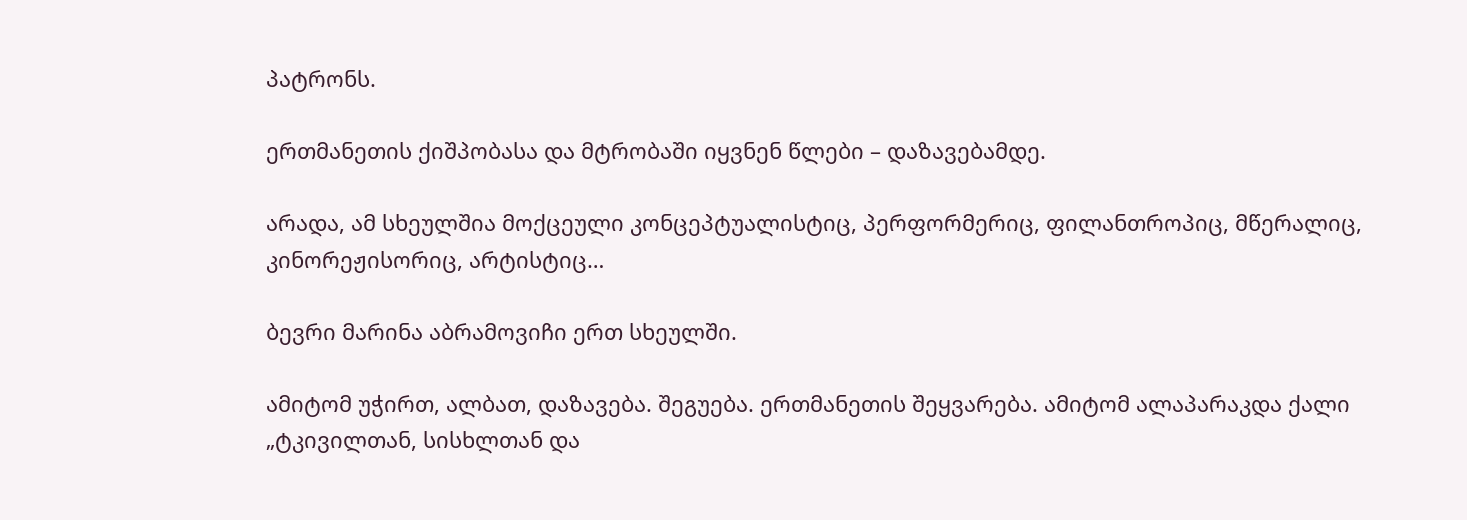პატრონს.

ერთმანეთის ქიშპობასა და მტრობაში იყვნენ წლები – დაზავებამდე.

არადა, ამ სხეულშია მოქცეული კონცეპტუალისტიც, პერფორმერიც, ფილანთროპიც, მწერალიც, კინორეჟისორიც, არტისტიც…

ბევრი მარინა აბრამოვიჩი ერთ სხეულში.

ამიტომ უჭირთ, ალბათ, დაზავება. შეგუება. ერთმანეთის შეყვარება. ამიტომ ალაპარაკდა ქალი „ტკივილთან, სისხლთან და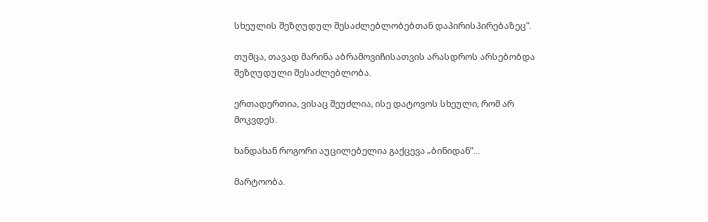სხეულის შეზღუდულ შესაძლებლობებთან დაპირისპირებაზეც“.

თუმცა, თავად მარინა აბრამოვიჩისათვის არასდროს არსებობდა შეზღუდული შესაძლებლობა.

ერთადერთია, ვისაც შეუძლია, ისე დატოვოს სხეული, რომ არ მოკვდეს.

ხანდახან როგორი აუცილებელია გაქცევა „ბინიდან“…

მარტოობა.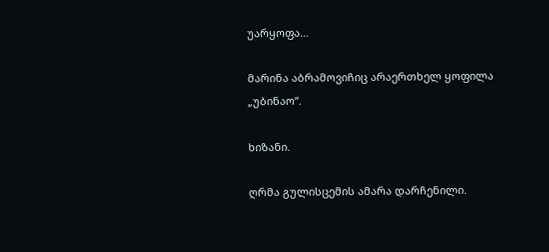უარყოფა…

მარინა აბრამოვიჩიც არაერთხელ ყოფილა „უბინაო“.

ხიზანი.

ღრმა გულისცემის ამარა დარჩენილი.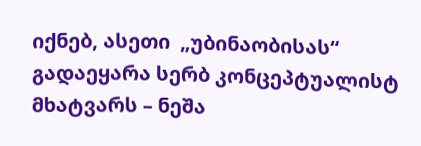იქნებ, ასეთი  „უბინაობისას“ გადაეყარა სერბ კონცეპტუალისტ მხატვარს – ნეშა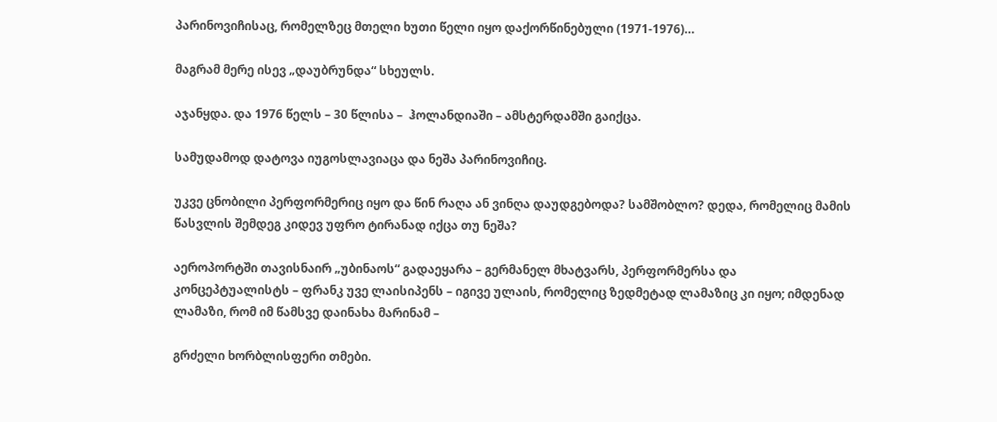პარინოვიჩისაც, რომელზეც მთელი ხუთი წელი იყო დაქორწინებული (1971-1976)…

მაგრამ მერე ისევ „დაუბრუნდა“ სხეულს.

აჯანყდა. და 1976 წელს – 30 წლისა –  ჰოლანდიაში – ამსტერდამში გაიქცა.

სამუდამოდ დატოვა იუგოსლავიაცა და ნეშა პარინოვიჩიც.

უკვე ცნობილი პერფორმერიც იყო და წინ რაღა ან ვინღა დაუდგებოდა? სამშობლო? დედა, რომელიც მამის წასვლის შემდეგ კიდევ უფრო ტირანად იქცა თუ ნეშა?

აეროპორტში თავისნაირ „უბინაოს“ გადაეყარა – გერმანელ მხატვარს, პერფორმერსა და კონცეპტუალისტს – ფრანკ უვე ლაისიპენს – იგივე ულაის, რომელიც ზედმეტად ლამაზიც კი იყო; იმდენად ლამაზი, რომ იმ წამსვე დაინახა მარინამ –

გრძელი ხორბლისფერი თმები.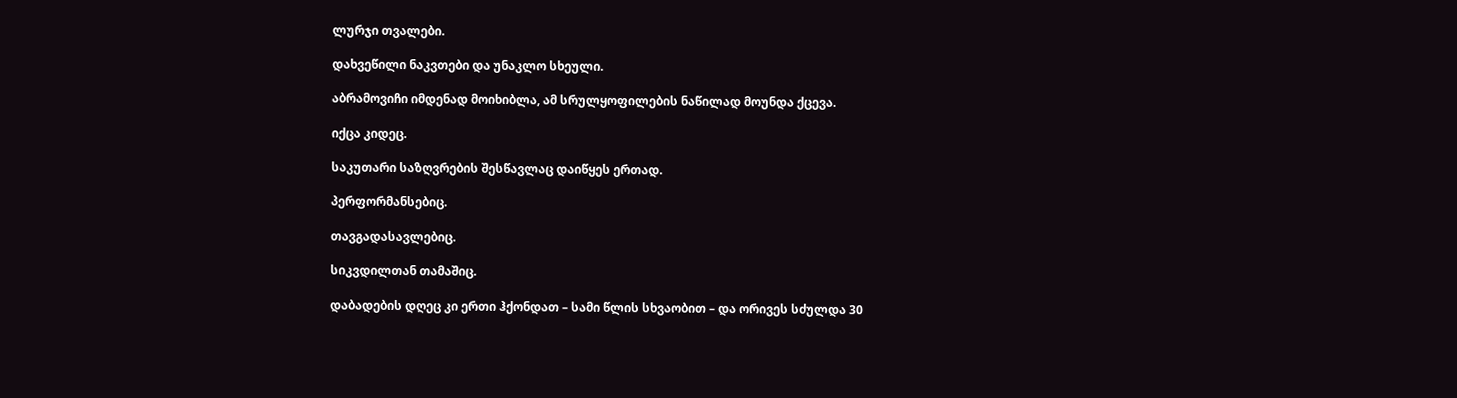ლურჯი თვალები.

დახვეწილი ნაკვთები და უნაკლო სხეული.

აბრამოვიჩი იმდენად მოიხიბლა, ამ სრულყოფილების ნაწილად მოუნდა ქცევა.

იქცა კიდეც.

საკუთარი საზღვრების შესწავლაც დაიწყეს ერთად.

პერფორმანსებიც.

თავგადასავლებიც.

სიკვდილთან თამაშიც.

დაბადების დღეც კი ერთი ჰქონდათ – სამი წლის სხვაობით – და ორივეს სძულდა 30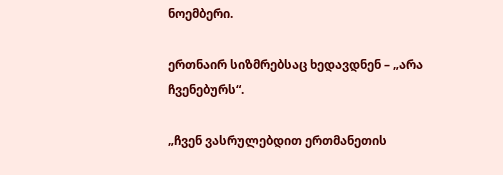ნოემბერი.

ერთნაირ სიზმრებსაც ხედავდნენ – „არა ჩვენებურს“.

„ჩვენ ვასრულებდით ერთმანეთის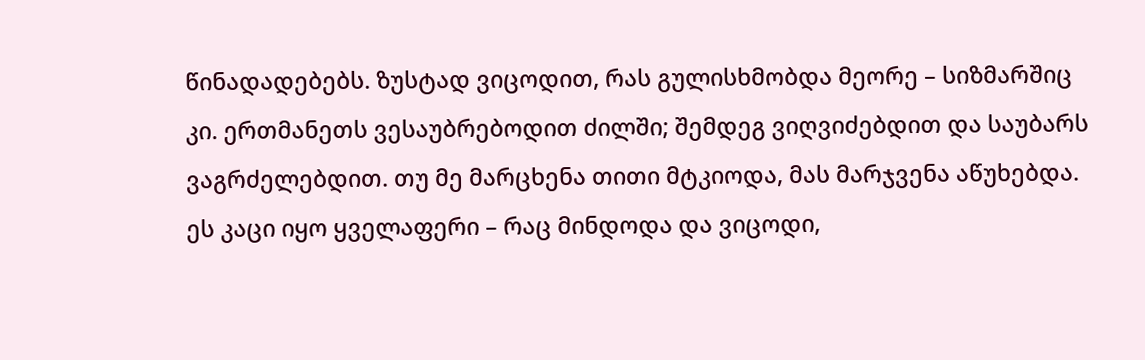წინადადებებს. ზუსტად ვიცოდით, რას გულისხმობდა მეორე – სიზმარშიც კი. ერთმანეთს ვესაუბრებოდით ძილში; შემდეგ ვიღვიძებდით და საუბარს ვაგრძელებდით. თუ მე მარცხენა თითი მტკიოდა, მას მარჯვენა აწუხებდა. ეს კაცი იყო ყველაფერი – რაც მინდოდა და ვიცოდი,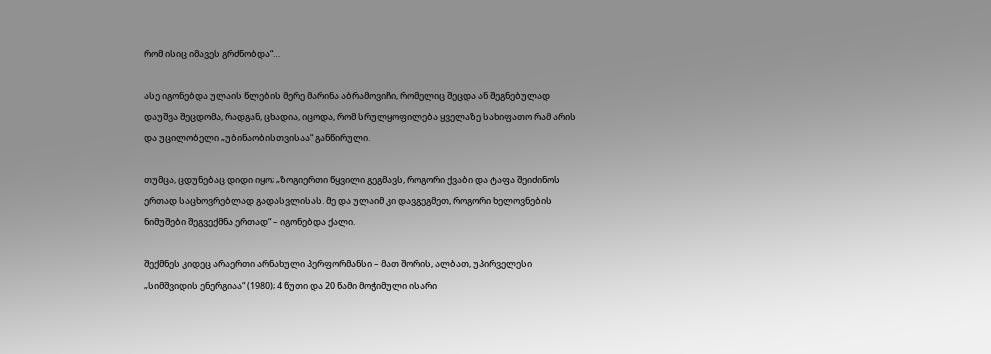რომ ისიც იმავეს გრძნობდა“…

ასე იგონებდა ულაის წლების მერე მარინა აბრამოვიჩი, რომელიც შეცდა ან შეგნებულად დაუშვა შეცდომა, რადგან, ცხადია, იცოდა, რომ სრულყოფილება ყველაზე სახიფათო რამ არის და უცილობელი „უბინაობისთვისაა“ განწირული.

თუმცა, ცდუნებაც დიდი იყო; „ზოგიერთი წყვილი გეგმავს, როგორი ქვაბი და ტაფა შეიძინოს ერთად საცხოვრებლად გადასვლისას. მე და ულაიმ კი დავგეგმეთ, როგორი ხელოვნების ნიმუშები შეგვექმნა ერთად“ – იგონებდა ქალი.

შექმნეს კიდეც არაერთი არნახული პერფორმანსი – მათ შორის, ალბათ, უპირველესი „სიმშვიდის ენერგიაა“ (1980); 4 წუთი და 20 წამი მოჭიმული ისარი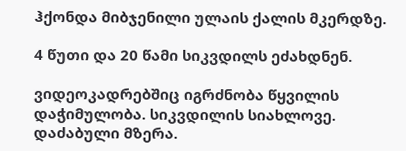ჰქონდა მიბჯენილი ულაის ქალის მკერდზე.

4 წუთი და 20 წამი სიკვდილს ეძახდნენ.

ვიდეოკადრებშიც იგრძნობა წყვილის დაჭიმულობა. სიკვდილის სიახლოვე. დაძაბული მზერა.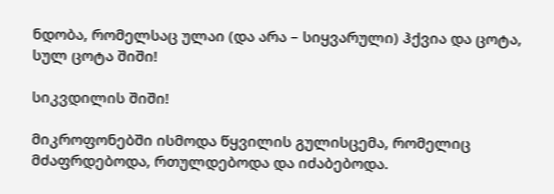ნდობა, რომელსაც ულაი (და არა – სიყვარული) ჰქვია და ცოტა, სულ ცოტა შიში!

სიკვდილის შიში!

მიკროფონებში ისმოდა წყვილის გულისცემა, რომელიც მძაფრდებოდა, რთულდებოდა და იძაბებოდა.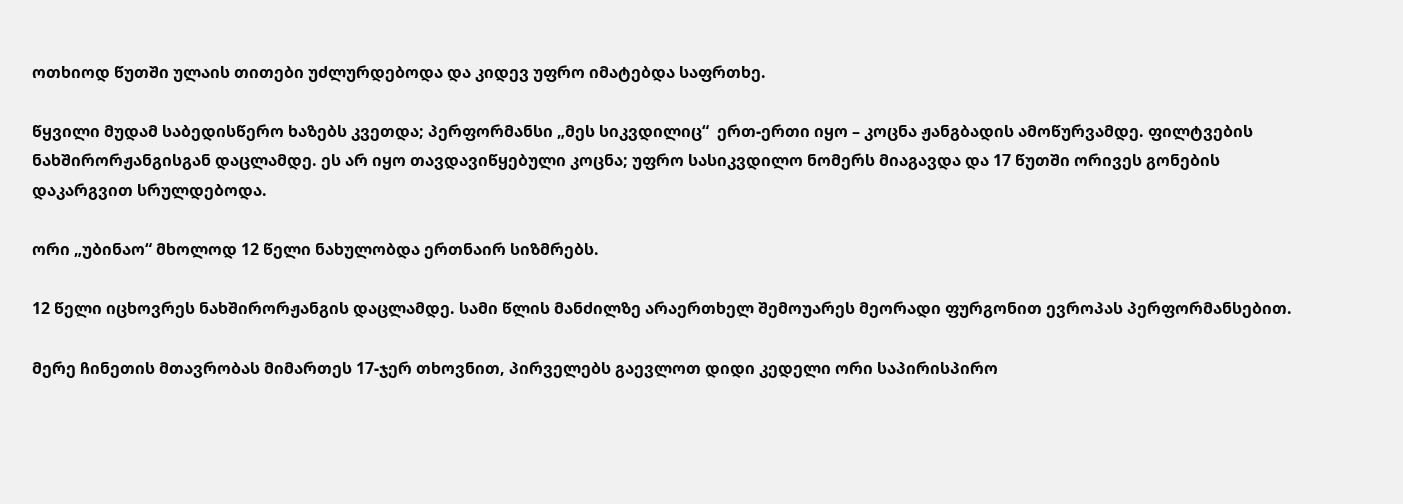ოთხიოდ წუთში ულაის თითები უძლურდებოდა და კიდევ უფრო იმატებდა საფრთხე.

წყვილი მუდამ საბედისწერო ხაზებს კვეთდა; პერფორმანსი „მეს სიკვდილიც“  ერთ-ერთი იყო – კოცნა ჟანგბადის ამოწურვამდე. ფილტვების ნახშირორჟანგისგან დაცლამდე. ეს არ იყო თავდავიწყებული კოცნა; უფრო სასიკვდილო ნომერს მიაგავდა და 17 წუთში ორივეს გონების დაკარგვით სრულდებოდა.

ორი „უბინაო“ მხოლოდ 12 წელი ნახულობდა ერთნაირ სიზმრებს.

12 წელი იცხოვრეს ნახშირორჟანგის დაცლამდე. სამი წლის მანძილზე არაერთხელ შემოუარეს მეორადი ფურგონით ევროპას პერფორმანსებით.

მერე ჩინეთის მთავრობას მიმართეს 17-ჯერ თხოვნით, პირველებს გაევლოთ დიდი კედელი ორი საპირისპირო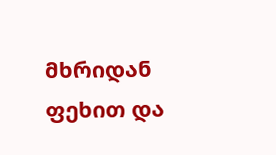მხრიდან  ფეხით და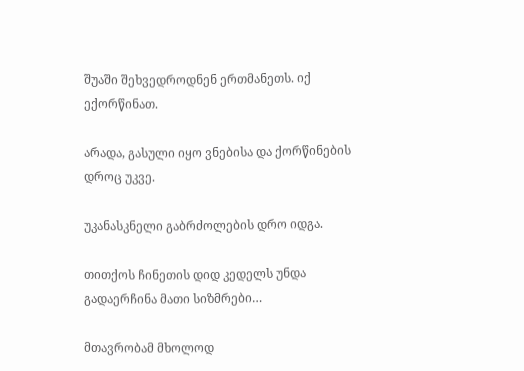შუაში შეხვედროდნენ ერთმანეთს. იქ ექორწინათ.

არადა, გასული იყო ვნებისა და ქორწინების დროც უკვე.

უკანასკნელი გაბრძოლების დრო იდგა.

თითქოს ჩინეთის დიდ კედელს უნდა გადაერჩინა მათი სიზმრები…

მთავრობამ მხოლოდ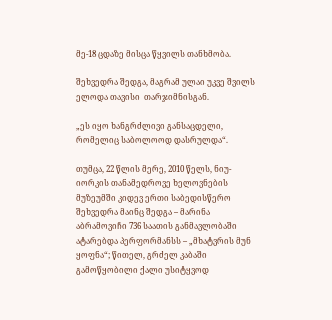მე-18 ცდაზე მისცა წყვილს თანხმობა.

შეხვედრა შედგა, მაგრამ ულაი უკვე შვილს ელოდა თავისი  თარჯიმნისგან.

„ეს იყო ხანგრძლივი განსაცდელი, რომელიც საბოლოოდ დასრულდა“.

თუმცა, 22 წლის მერე, 2010 წელს, ნიუ-იორკის თანამედროვე ხელოვნების მუზეუმში კიდევ ერთი საბედისწერო შეხვედრა მაინც შედგა – მარინა აბრამოვიჩი 736 საათის განმავლობაში ატარებდა პერფორმანსს – „მხატვრის მუნ ყოფნა“; წითელ, გრძელ კაბაში გამოწყობილი ქალი უსიტყვოდ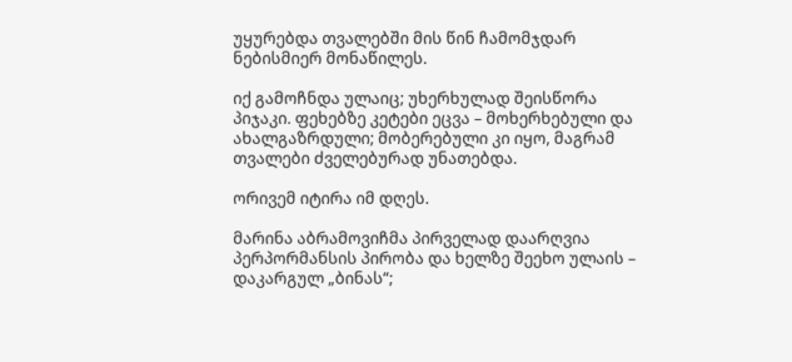უყურებდა თვალებში მის წინ ჩამომჯდარ  ნებისმიერ მონაწილეს.

იქ გამოჩნდა ულაიც; უხერხულად შეისწორა პიჯაკი. ფეხებზე კეტები ეცვა – მოხერხებული და ახალგაზრდული; მობერებული კი იყო, მაგრამ თვალები ძველებურად უნათებდა.

ორივემ იტირა იმ დღეს.

მარინა აბრამოვიჩმა პირველად დაარღვია პერპორმანსის პირობა და ხელზე შეეხო ულაის – დაკარგულ „ბინას“;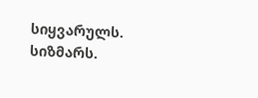სიყვარულს. სიზმარს.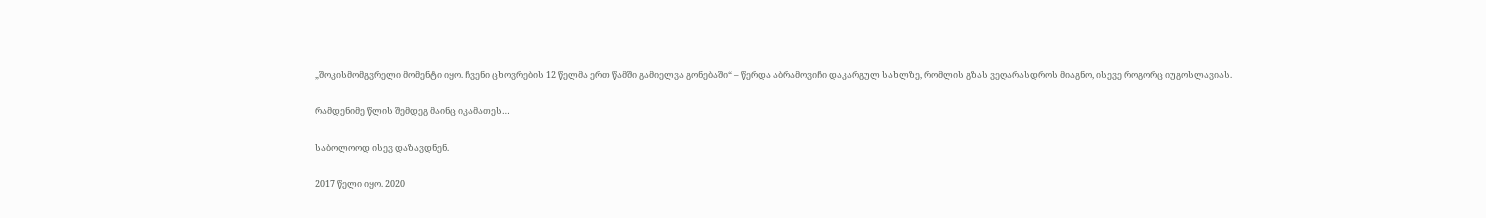„შოკისმომგვრელი მომენტი იყო. ჩვენი ცხოვრების 12 წელმა ერთ წამში გამიელვა გონებაში“ – წერდა აბრამოვიჩი დაკარგულ სახლზე, რომლის გზას ვეღარასდროს მიაგნო, ისევე როგორც იუგოსლავიას.

რამდენიმე წლის შემდეგ მაინც იკამათეს…

საბოლოოდ ისევ დაზავდნენ.

2017 წელი იყო. 2020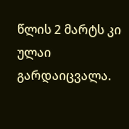წლის 2 მარტს კი ულაი გარდაიცვალა.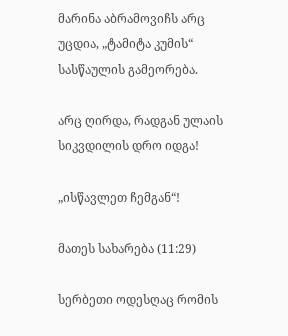მარინა აბრამოვიჩს არც უცდია, „ტამიტა კუმის“ სასწაულის გამეორება.

არც ღირდა, რადგან ულაის სიკვდილის დრო იდგა!

„ისწავლეთ ჩემგან“!

მათეს სახარება (11:29)

სერბეთი ოდესღაც რომის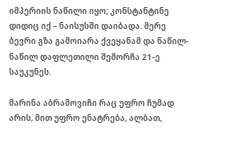იმპერიის ნაწილი იყო; კონსტანტინე დიდიც იქ – ნაისუსში დაიბადა. მერე ბევრი გზა გამოიარა ქვეყანამ და ნაწილ-ნაწილ დაფლეთილი შემორჩა 21-ე საუკუნეს.

მარინა აბრამოვიჩი რაც უფრო ჩუმად არის, მით უფრო ენატრება, ალბათ,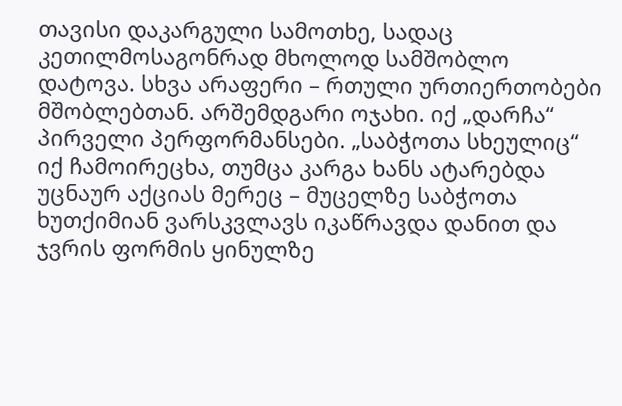თავისი დაკარგული სამოთხე, სადაც კეთილმოსაგონრად მხოლოდ სამშობლო დატოვა. სხვა არაფერი – რთული ურთიერთობები მშობლებთან. არშემდგარი ოჯახი. იქ „დარჩა“ პირველი პერფორმანსები. „საბჭოთა სხეულიც“ იქ ჩამოირეცხა, თუმცა კარგა ხანს ატარებდა უცნაურ აქციას მერეც – მუცელზე საბჭოთა ხუთქიმიან ვარსკვლავს იკაწრავდა დანით და ჯვრის ფორმის ყინულზე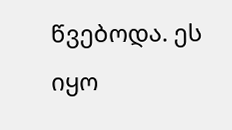წვებოდა. ეს იყო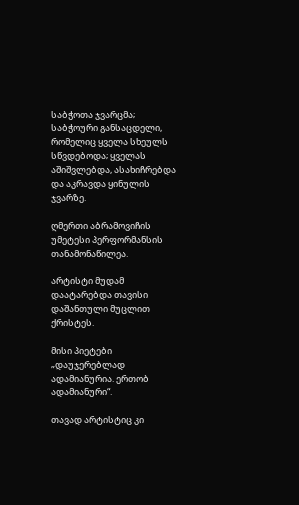საბჭოთა ჯვარცმა; საბჭოური განსაცდელი, რომელიც ყველა სხეულს სწვდებოდა; ყველას აშიშვლებდა, ასახიჩრებდა და აკრავდა ყინულის ჯვარზე.

ღმერთი აბრამოვიჩის უმეტესი პერფორმანსის თანამონაწილეა.

არტისტი მუდამ დაატარებდა თავისი დაშანთული მუცლით ქრისტეს.

მისი პიეტები „დაუჯერებლად ადამიანურია. ერთობ ადამიანური“.

თავად არტისტიც კი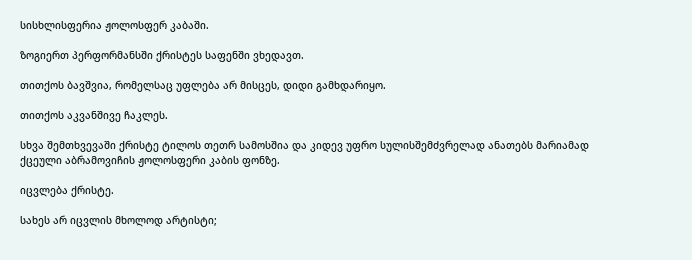სისხლისფერია ჟოლოსფერ კაბაში.

ზოგიერთ პერფორმანსში ქრისტეს საფენში ვხედავთ.

თითქოს ბავშვია, რომელსაც უფლება არ მისცეს, დიდი გამხდარიყო.

თითქოს აკვანშივე ჩაკლეს.

სხვა შემთხვევაში ქრისტე ტილოს თეთრ სამოსშია და კიდევ უფრო სულისშემძვრელად ანათებს მარიამად ქცეული აბრამოვიჩის ჟოლოსფერი კაბის ფონზე.

იცვლება ქრისტე.

სახეს არ იცვლის მხოლოდ არტისტი;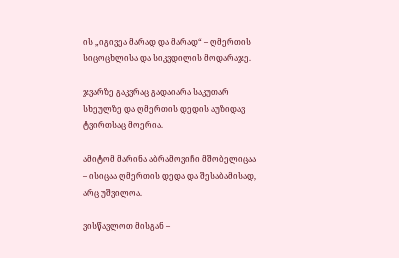ის „იგივეა მარად და მარად“ – ღმერთის სიცოცხლისა და სიკვდილის მოდარაჯე.

ჯვარზე გაკვრაც გადაიარა საკუთარ სხეულზე და ღმერთის დედის აუზიდავ ტვირთსაც მოერია.

ამიტომ მარინა აბრამოვიჩი მშობელიცაა – ისიცაა ღმერთის დედა და შესაბამისად, არც უშვილოა.

ვისწავლოთ მისგან –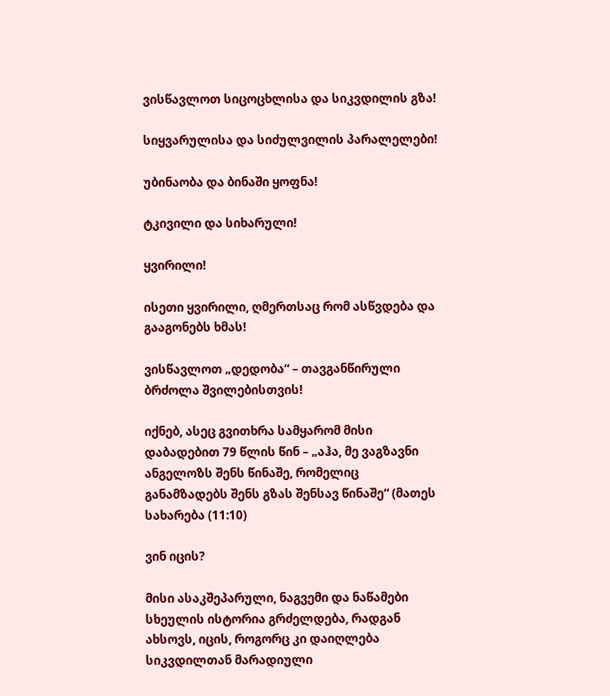ვისწავლოთ სიცოცხლისა და სიკვდილის გზა!

სიყვარულისა და სიძულვილის პარალელები!

უბინაობა და ბინაში ყოფნა!

ტკივილი და სიხარული!

ყვირილი!

ისეთი ყვირილი, ღმერთსაც რომ ასწვდება და გააგონებს ხმას!

ვისწავლოთ „დედობა“ – თავგანწირული ბრძოლა შვილებისთვის!

იქნებ, ასეც გვითხრა სამყარომ მისი დაბადებით 79 წლის წინ – „აჰა, მე ვაგზავნი ანგელოზს შენს წინაშე, რომელიც განამზადებს შენს გზას შენსავ წინაშე“ (მათეს სახარება (11:10)

ვინ იცის?

მისი ასაკშეპარული, ნაგვემი და ნაწამები სხეულის ისტორია გრძელდება, რადგან ახსოვს, იცის, როგორც კი დაიღლება სიკვდილთან მარადიული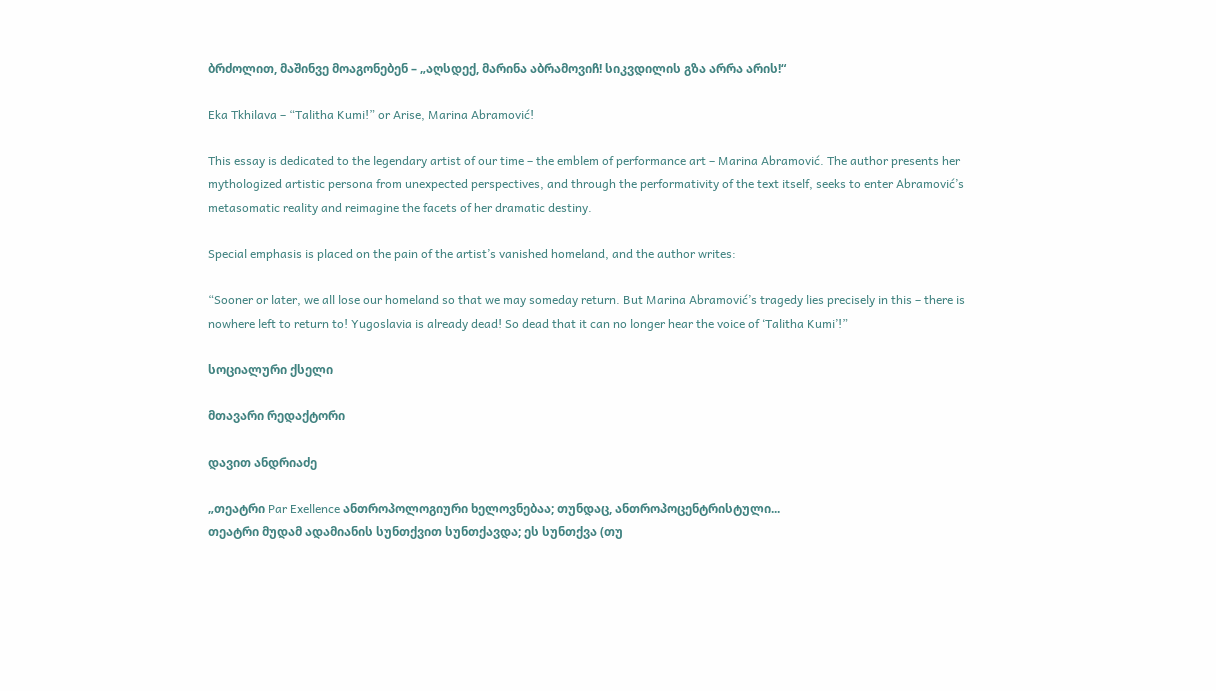ბრძოლით, მაშინვე მოაგონებენ – „აღსდექ, მარინა აბრამოვიჩ! სიკვდილის გზა არრა არის!“

Eka Tkhilava – “Talitha Kumi!” or Arise, Marina Abramović!

This essay is dedicated to the legendary artist of our time – the emblem of performance art – Marina Abramović. The author presents her mythologized artistic persona from unexpected perspectives, and through the performativity of the text itself, seeks to enter Abramović’s metasomatic reality and reimagine the facets of her dramatic destiny.

Special emphasis is placed on the pain of the artist’s vanished homeland, and the author writes:

“Sooner or later, we all lose our homeland so that we may someday return. But Marina Abramović’s tragedy lies precisely in this – there is nowhere left to return to! Yugoslavia is already dead! So dead that it can no longer hear the voice of ‘Talitha Kumi’!”

სოციალური ქსელი

მთავარი რედაქტორი

დავით ანდრიაძე

„თეატრი Par Exellence ანთროპოლოგიური ხელოვნებაა; თუნდაც, ანთროპოცენტრისტული...
თეატრი მუდამ ადამიანის სუნთქვით სუნთქავდა; ეს სუნთქვა (თუ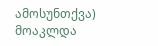ამოსუნთქვა) მოაკლდა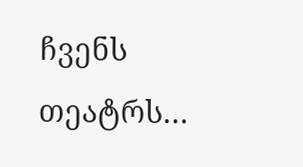ჩვენს თეატრს…